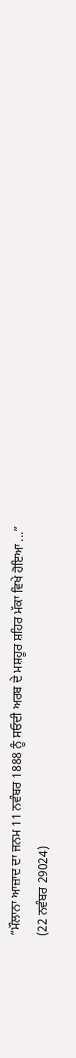“ਮੌਲਾਨਾ ਆਜ਼ਾਦ ਦਾ ਜਨਮ 11 ਨਵੰਬਰ 1888 ਨੂੰ ਸਓਦੀ ਅਰਬ ਦੇ ਮਸ਼ਹੂਰ ਸ਼ਹਿਰ ਮੱਕਾ ਵਿਖੇ ਹੋਇਆ ...”
(22 ਨਵੰਬਰ 29024)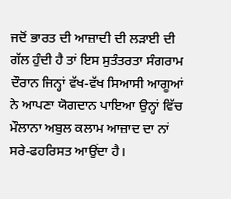ਜਦੋਂ ਭਾਰਤ ਦੀ ਆਜ਼ਾਦੀ ਦੀ ਲੜਾਈ ਦੀ ਗੱਲ ਹੁੰਦੀ ਹੈ ਤਾਂ ਇਸ ਸੁਤੰਤਰਤਾ ਸੰਗਰਾਮ ਦੌਰਾਨ ਜਿਨ੍ਹਾਂ ਵੱਖ-ਵੱਖ ਸਿਆਸੀ ਆਗੂਆਂ ਨੇ ਆਪਣਾ ਯੋਗਦਾਨ ਪਾਇਆ ਉਨ੍ਹਾਂ ਵਿੱਚ ਮੌਲਾਨਾ ਅਬੁਲ ਕਲਾਮ ਆਜ਼ਾਦ ਦਾ ਨਾਂ ਸਰੇ-ਫਹਰਿਸਤ ਆਉਂਦਾ ਹੈ।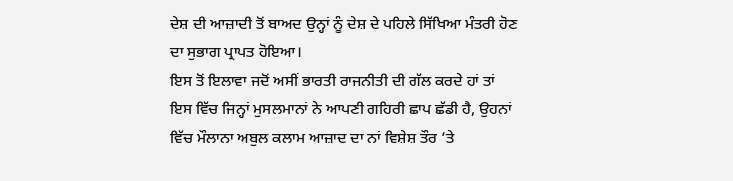ਦੇਸ਼ ਦੀ ਆਜ਼ਾਦੀ ਤੋਂ ਬਾਅਦ ਉਨ੍ਹਾਂ ਨੂੰ ਦੇਸ਼ ਦੇ ਪਹਿਲੇ ਸਿੱਖਿਆ ਮੰਤਰੀ ਹੋਣ ਦਾ ਸੁਭਾਗ ਪ੍ਰਾਪਤ ਹੋਇਆ।
ਇਸ ਤੋਂ ਇਲਾਵਾ ਜਦੋਂ ਅਸੀਂ ਭਾਰਤੀ ਰਾਜਨੀਤੀ ਦੀ ਗੱਲ ਕਰਦੇ ਹਾਂ ਤਾਂ ਇਸ ਵਿੱਚ ਜਿਨ੍ਹਾਂ ਮੁਸਲਮਾਨਾਂ ਨੇ ਆਪਣੀ ਗਹਿਰੀ ਛਾਪ ਛੱਡੀ ਹੈ, ਉਹਨਾਂ ਵਿੱਚ ਮੌਲਾਨਾ ਅਬੁਲ ਕਲਾਮ ਆਜ਼ਾਦ ਦਾ ਨਾਂ ਵਿਸ਼ੇਸ਼ ਤੌਰ ’ਤੇ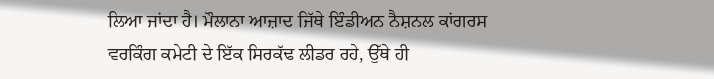ਲਿਆ ਜਾਂਦਾ ਹੈ। ਮੌਲਾਨਾ ਆਜ਼ਾਦ ਜਿੱਥੇ ਇੰਡੀਅਨ ਨੈਸ਼ਨਲ ਕਾਂਗਰਸ ਵਰਕਿੰਗ ਕਮੇਟੀ ਦੇ ਇੱਕ ਸਿਰਕੱਢ ਲੀਡਰ ਰਹੇ, ਉੱਥੇ ਹੀ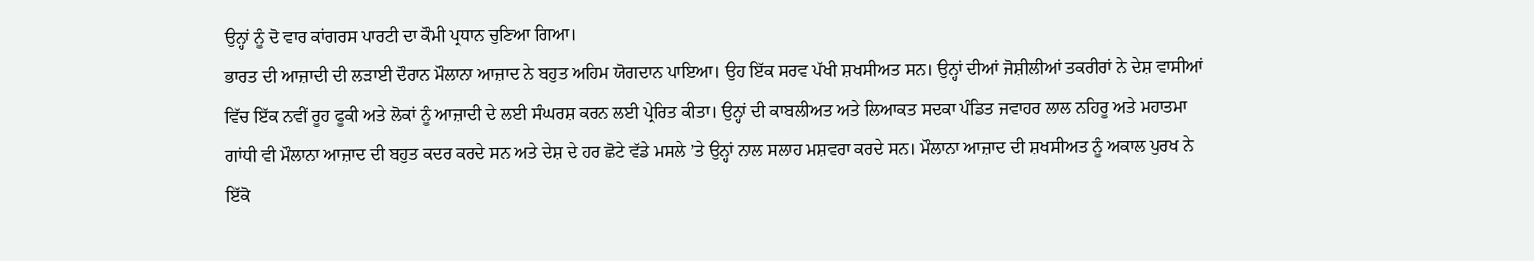ਉਨ੍ਹਾਂ ਨੂੰ ਦੋ ਵਾਰ ਕਾਂਗਰਸ ਪਾਰਟੀ ਦਾ ਕੌਮੀ ਪ੍ਰਧਾਨ ਚੁਣਿਆ ਗਿਆ।
ਭਾਰਤ ਦੀ ਆਜ਼ਾਦੀ ਦੀ ਲੜਾਈ ਦੌਰਾਨ ਮੌਲਾਨਾ ਆਜ਼ਾਦ ਨੇ ਬਹੁਤ ਅਹਿਮ ਯੋਗਦਾਨ ਪਾਇਆ। ਉਹ ਇੱਕ ਸਰਵ ਪੱਖੀ ਸ਼ਖਸੀਅਤ ਸਨ। ਉਨ੍ਹਾਂ ਦੀਆਂ ਜੋਸ਼ੀਲੀਆਂ ਤਕਰੀਰਾਂ ਨੇ ਦੇਸ਼ ਵਾਸੀਆਂ ਵਿੱਚ ਇੱਕ ਨਵੀਂ ਰੂਹ ਫੂਕੀ ਅਤੇ ਲੋਕਾਂ ਨੂੰ ਆਜ਼ਾਦੀ ਦੇ ਲਈ ਸੰਘਰਸ਼ ਕਰਨ ਲਈ ਪ੍ਰੇਰਿਤ ਕੀਤਾ। ਉਨ੍ਹਾਂ ਦੀ ਕਾਬਲੀਅਤ ਅਤੇ ਲਿਆਕਤ ਸਦਕਾ ਪੰਡਿਤ ਜਵਾਹਰ ਲਾਲ ਨਹਿਰੂ ਅਤੇ ਮਹਾਤਮਾ ਗਾਂਧੀ ਵੀ ਮੌਲਾਨਾ ਆਜ਼ਾਦ ਦੀ ਬਹੁਤ ਕਦਰ ਕਰਦੇ ਸਨ ਅਤੇ ਦੇਸ਼ ਦੇ ਹਰ ਛੋਟੇ ਵੱਡੇ ਮਸਲੇ ’ਤੇ ਉਨ੍ਹਾਂ ਨਾਲ ਸਲਾਹ ਮਸ਼ਵਰਾ ਕਰਦੇ ਸਨ। ਮੌਲਾਨਾ ਆਜ਼ਾਦ ਦੀ ਸ਼ਖਸੀਅਤ ਨੂੰ ਅਕਾਲ ਪੁਰਖ ਨੇ ਇੱਕੋ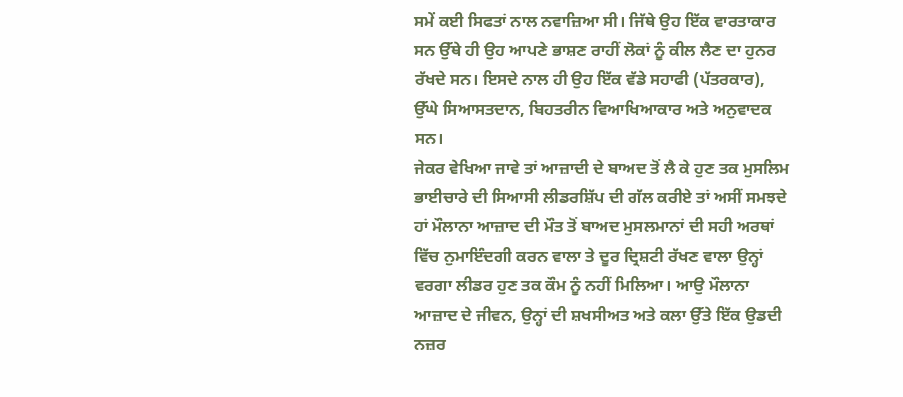ਸਮੇਂ ਕਈ ਸਿਫਤਾਂ ਨਾਲ ਨਵਾਜ਼ਿਆ ਸੀ। ਜਿੱਥੇ ਉਹ ਇੱਕ ਵਾਰਤਾਕਾਰ ਸਨ ਉੱਥੇ ਹੀ ਉਹ ਆਪਣੇ ਭਾਸ਼ਣ ਰਾਹੀਂ ਲੋਕਾਂ ਨੂੰ ਕੀਲ ਲੈਣ ਦਾ ਹੁਨਰ ਰੱਖਦੇ ਸਨ। ਇਸਦੇ ਨਾਲ ਹੀ ਉਹ ਇੱਕ ਵੱਡੇ ਸਹਾਫੀ (ਪੱਤਰਕਾਰ), ਉੱਘੇ ਸਿਆਸਤਦਾਨ, ਬਿਹਤਰੀਨ ਵਿਆਖਿਆਕਾਰ ਅਤੇ ਅਨੁਵਾਦਕ ਸਨ।
ਜੇਕਰ ਵੇਖਿਆ ਜਾਵੇ ਤਾਂ ਆਜ਼ਾਦੀ ਦੇ ਬਾਅਦ ਤੋਂ ਲੈ ਕੇ ਹੁਣ ਤਕ ਮੁਸਲਿਮ ਭਾਈਚਾਰੇ ਦੀ ਸਿਆਸੀ ਲੀਡਰਸ਼ਿੱਪ ਦੀ ਗੱਲ ਕਰੀਏ ਤਾਂ ਅਸੀਂ ਸਮਝਦੇ ਹਾਂ ਮੌਲਾਨਾ ਆਜ਼ਾਦ ਦੀ ਮੌਤ ਤੋਂ ਬਾਅਦ ਮੁਸਲਮਾਨਾਂ ਦੀ ਸਹੀ ਅਰਥਾਂ ਵਿੱਚ ਨੁਮਾਇੰਦਗੀ ਕਰਨ ਵਾਲਾ ਤੇ ਦੂਰ ਦ੍ਰਿਸ਼ਟੀ ਰੱਖਣ ਵਾਲਾ ਉਨ੍ਹਾਂ ਵਰਗਾ ਲੀਡਰ ਹੁਣ ਤਕ ਕੌਮ ਨੂੰ ਨਹੀਂ ਮਿਲਿਆ। ਆਉ ਮੌਲਾਨਾ ਆਜ਼ਾਦ ਦੇ ਜੀਵਨ, ਉਨ੍ਹਾਂ ਦੀ ਸ਼ਖਸੀਅਤ ਅਤੇ ਕਲਾ ਉੱਤੇ ਇੱਕ ਉਡਦੀ ਨਜ਼ਰ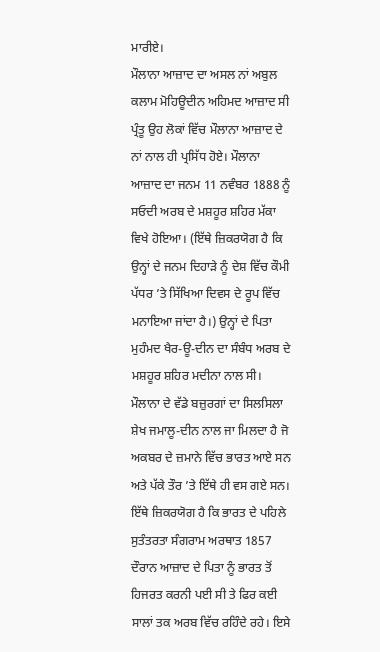ਮਾਰੀਏ।
ਮੌਲਾਨਾ ਆਜ਼ਾਦ ਦਾ ਅਸਲ ਨਾਂ ਅਬੁਲ ਕਲਾਮ ਮੋਹਿਊਦੀਨ ਅਹਿਮਦ ਆਜ਼ਾਦ ਸੀ ਪ੍ਰੰਤੂ ਉਹ ਲੋਕਾਂ ਵਿੱਚ ਮੌਲਾਨਾ ਆਜ਼ਾਦ ਦੇ ਨਾਂ ਨਾਲ ਹੀ ਪ੍ਰਸਿੱਧ ਹੋਏ। ਮੌਲਾਨਾ ਆਜ਼ਾਦ ਦਾ ਜਨਮ 11 ਨਵੰਬਰ 1888 ਨੂੰ ਸਓਦੀ ਅਰਬ ਦੇ ਮਸ਼ਹੂਰ ਸ਼ਹਿਰ ਮੱਕਾ ਵਿਖੇ ਹੋਇਆ। (ਇੱਥੇ ਜ਼ਿਕਰਯੋਗ ਹੈ ਕਿ ਉਨ੍ਹਾਂ ਦੇ ਜਨਮ ਦਿਹਾੜੇ ਨੂੰ ਦੇਸ਼ ਵਿੱਚ ਕੌਮੀ ਪੱਧਰ ’ਤੇ ਸਿੱਖਿਆ ਦਿਵਸ ਦੇ ਰੂਪ ਵਿੱਚ ਮਨਾਇਆ ਜਾਂਦਾ ਹੈ।) ਉਨ੍ਹਾਂ ਦੇ ਪਿਤਾ ਮੁਹੰਮਦ ਖੈਰ-ਊ-ਦੀਨ ਦਾ ਸੰਬੰਧ ਅਰਬ ਦੇ ਮਸ਼ਹੂਰ ਸ਼ਹਿਰ ਮਦੀਨਾ ਨਾਲ ਸੀ। ਮੌਲਾਨਾ ਦੇ ਵੱਡੇ ਬਜ਼ੁਰਗਾਂ ਦਾ ਸਿਲਸਿਲਾ ਸ਼ੇਖ ਜਮਾਲੂ-ਦੀਨ ਨਾਲ ਜਾ ਮਿਲਦਾ ਹੈ ਜੋ ਅਕਬਰ ਦੇ ਜ਼ਮਾਨੇ ਵਿੱਚ ਭਾਰਤ ਆਏ ਸਨ ਅਤੇ ਪੱਕੇ ਤੌਰ ’ਤੇ ਇੱਥੇ ਹੀ ਵਸ ਗਏ ਸਨ।
ਇੱਥੇ ਜ਼ਿਕਰਯੋਗ ਹੈ ਕਿ ਭਾਰਤ ਦੇ ਪਹਿਲੇ ਸੁਤੰਤਰਤਾ ਸੰਗਰਾਮ ਅਰਥਾਤ 1857 ਦੌਰਾਨ ਆਜ਼ਾਦ ਦੇ ਪਿਤਾ ਨੂੰ ਭਾਰਤ ਤੋਂ ਹਿਜਰਤ ਕਰਨੀ ਪਈ ਸੀ ਤੇ ਫਿਰ ਕਈ ਸਾਲਾਂ ਤਕ ਅਰਬ ਵਿੱਚ ਰਹਿੰਦੇ ਰਹੇ। ਇਸੇ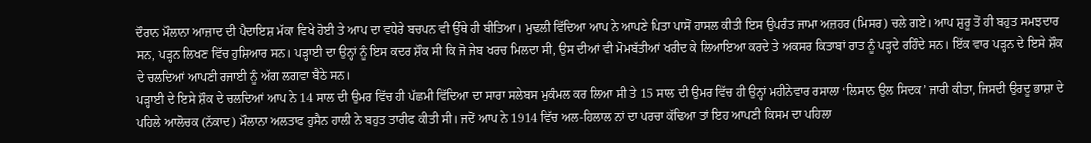ਦੌਰਾਨ ਮੌਲਾਨਾ ਆਜ਼ਾਦ ਦੀ ਪੈਦਾਇਸ਼ ਮੱਕਾ ਵਿਖੇ ਹੋਈ ਤੇ ਆਪ ਦਾ ਵਧੇਰੇ ਬਚਪਨ ਵੀ ਉੱਥੇ ਹੀ ਬੀਤਿਆ। ਮੁਢਲੀ ਵਿੱਦਿਆ ਆਪ ਨੇ ਆਪਣੇ ਪਿਤਾ ਪਾਸੋਂ ਹਾਸਲ ਕੀਤੀ ਇਸ ਉਪਰੰਤ ਜਾਮਾ ਅਜ਼ਹਰ (ਮਿਸਰ) ਚਲੇ ਗਏ। ਆਪ ਸ਼ੁਰੂ ਤੋਂ ਹੀ ਬਹੁਤ ਸਮਝਦਾਰ ਸਨ, ਪੜ੍ਹਨ ਲਿਖਣ ਵਿੱਚ ਹੁਸ਼ਿਆਰ ਸਨ। ਪੜ੍ਹਾਈ ਦਾ ਉਨ੍ਹਾਂ ਨੂੰ ਇਸ ਕਦਰ ਸ਼ੌਕ ਸੀ ਕਿ ਜੋ ਜੇਬ ਖਰਚ ਮਿਲਦਾ ਸੀ, ਉਸ ਦੀਆਂ ਵੀ ਮੋਮਬੱਤੀਆਂ ਖਰੀਦ ਕੇ ਲਿਆਇਆ ਕਰਦੇ ਤੇ ਅਕਸਰ ਕਿਤਾਬਾਂ ਰਾਤ ਨੂੰ ਪੜ੍ਹਦੇ ਰਹਿੰਦੇ ਸਨ। ਇੱਕ ਵਾਰ ਪੜ੍ਹਨ ਦੇ ਇਸੇ ਸ਼ੌਕ ਦੇ ਚਲਦਿਆਂ ਆਪਣੀ ਰਜਾਈ ਨੂੰ ਅੱਗ ਲਗਵਾ ਬੈਠੇ ਸਨ।
ਪੜ੍ਹਾਈ ਦੇ ਇਸੇ ਸ਼ੌਕ ਦੇ ਚਲਦਿਆਂ ਆਪ ਨੇ 14 ਸਾਲ ਦੀ ਉਮਰ ਵਿੱਚ ਹੀ ਪੱਛਮੀ ਵਿੱਦਿਆ ਦਾ ਸਾਰਾ ਸਲੇਬਸ ਮੁਕੰਮਲ ਕਰ ਲਿਆ ਸੀ ਤੇ 15 ਸਾਲ ਦੀ ਉਮਰ ਵਿੱਚ ਹੀ ਉਨ੍ਹਾਂ ਮਹੀਨੇਵਾਰ ਰਸਾਲਾ ‘ਲਿਸਾਨ ਉਲ ਸਿਦਕ’ ਜਾਰੀ ਕੀਤਾ, ਜਿਸਦੀ ਉਰਦੂ ਭਾਸ਼ਾ ਦੇ ਪਹਿਲੇ ਆਲੋਚਕ (ਨੱਕਾਦ) ਮੌਲਾਨਾ ਅਲਤਾਫ ਹੁਸੈਨ ਹਾਲੀ ਨੇ ਬਹੁਤ ਤਾਰੀਫ ਕੀਤੀ ਸੀ। ਜਦੋਂ ਆਪ ਨੇ 1914 ਵਿੱਚ ਅਲ-ਹਿਲਾਲ ਨਾਂ ਦਾ ਪਰਚਾ ਕੱਢਿਆ ਤਾਂ ਇਹ ਆਪਣੀ ਕਿਸਮ ਦਾ ਪਹਿਲਾ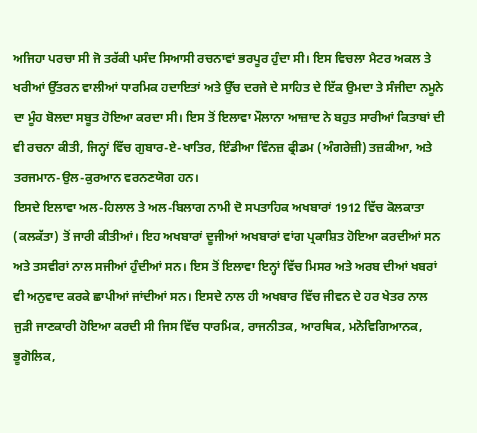ਅਜਿਹਾ ਪਰਚਾ ਸੀ ਜੋ ਤਰੱਕੀ ਪਸੰਦ ਸਿਆਸੀ ਰਚਨਾਵਾਂ ਭਰਪੂਰ ਹੁੰਦਾ ਸੀ। ਇਸ ਵਿਚਲਾ ਮੈਟਰ ਅਕਲ ਤੇ ਖਰੀਆਂ ਉੱਤਰਨ ਵਾਲੀਆਂ ਧਾਰਮਿਕ ਹਦਾਇਤਾਂ ਅਤੇ ਉੱਚ ਦਰਜੇ ਦੇ ਸਾਹਿਤ ਦੇ ਇੱਕ ਉਮਦਾ ਤੇ ਸੰਜੀਦਾ ਨਮੂਨੇ ਦਾ ਮੂੰਹ ਬੋਲਦਾ ਸਬੂਤ ਹੋਇਆ ਕਰਦਾ ਸੀ। ਇਸ ਤੋਂ ਇਲਾਵਾ ਮੌਲਾਨਾ ਆਜ਼ਾਦ ਨੇ ਬਹੁਤ ਸਾਰੀਆਂ ਕਿਤਾਬਾਂ ਦੀ ਵੀ ਰਚਨਾ ਕੀਤੀ, ਜਿਨ੍ਹਾਂ ਵਿੱਚ ਗੁਬਾਰ-ਏ-ਖਾਤਿਰ, ਇੰਡੀਆ ਵਿੰਨਜ਼ ਫ੍ਰੀਡਮ (ਅੰਗਰੇਜ਼ੀ) ਤਜ਼ਕੀਆ, ਅਤੇ ਤਰਜਮਾਨ-ਉਲ-ਕੁਰਆਨ ਵਰਨਣਯੋਗ ਹਨ।
ਇਸਦੇ ਇਲਾਵਾ ਅਲ-ਹਿਲਾਲ ਤੇ ਅਲ-ਬਿਲਾਗ ਨਾਮੀ ਦੋ ਸਪਤਾਹਿਕ ਅਖਬਾਰਾਂ 1912 ਵਿੱਚ ਕੋਲਕਾਤਾ (ਕਲਕੱਤਾ) ਤੋਂ ਜਾਰੀ ਕੀਤੀਆਂ। ਇਹ ਅਖਬਾਰਾਂ ਦੂਜੀਆਂ ਅਖਬਾਰਾਂ ਵਾਂਗ ਪ੍ਰਕਾਸ਼ਿਤ ਹੋਇਆ ਕਰਦੀਆਂ ਸਨ ਅਤੇ ਤਸਵੀਰਾਂ ਨਾਲ ਸਜੀਆਂ ਹੁੰਦੀਆਂ ਸਨ। ਇਸ ਤੋਂ ਇਲਾਵਾ ਇਨ੍ਹਾਂ ਵਿੱਚ ਮਿਸਰ ਅਤੇ ਅਰਬ ਦੀਆਂ ਖਬਰਾਂ ਵੀ ਅਨੁਵਾਦ ਕਰਕੇ ਛਾਪੀਆਂ ਜਾਂਦੀਆਂ ਸਨ। ਇਸਦੇ ਨਾਲ ਹੀ ਅਖਬਾਰ ਵਿੱਚ ਜੀਵਨ ਦੇ ਹਰ ਖੇਤਰ ਨਾਲ ਜੁੜੀ ਜਾਣਕਾਰੀ ਹੋਇਆ ਕਰਦੀ ਸੀ ਜਿਸ ਵਿੱਚ ਧਾਰਮਿਕ, ਰਾਜਨੀਤਕ, ਆਰਥਿਕ, ਮਨੋਵਿਗਿਆਨਕ, ਭੂਗੋਲਿਕ,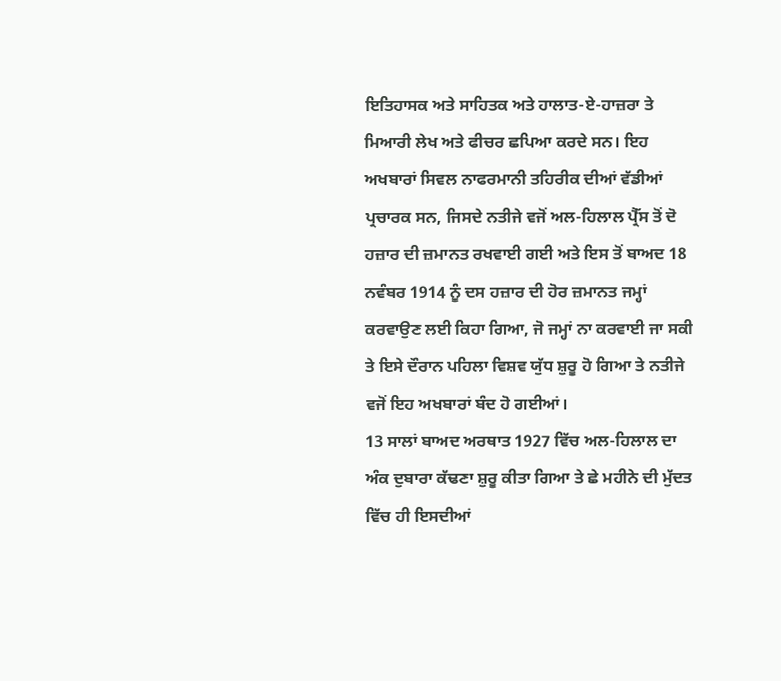ਇਤਿਹਾਸਕ ਅਤੇ ਸਾਹਿਤਕ ਅਤੇ ਹਾਲਾਤ-ਏ-ਹਾਜ਼ਰਾ ਤੇ ਮਿਆਰੀ ਲੇਖ ਅਤੇ ਫੀਚਰ ਛਪਿਆ ਕਰਦੇ ਸਨ। ਇਹ ਅਖਬਾਰਾਂ ਸਿਵਲ ਨਾਫਰਮਾਨੀ ਤਹਿਰੀਕ ਦੀਆਂ ਵੱਡੀਆਂ ਪ੍ਰਚਾਰਕ ਸਨ, ਜਿਸਦੇ ਨਤੀਜੇ ਵਜੋਂ ਅਲ-ਹਿਲਾਲ ਪ੍ਰੈੱਸ ਤੋਂ ਦੋ ਹਜ਼ਾਰ ਦੀ ਜ਼ਮਾਨਤ ਰਖਵਾਈ ਗਈ ਅਤੇ ਇਸ ਤੋਂ ਬਾਅਦ 18 ਨਵੰਬਰ 1914 ਨੂੰ ਦਸ ਹਜ਼ਾਰ ਦੀ ਹੋਰ ਜ਼ਮਾਨਤ ਜਮ੍ਹਾਂ ਕਰਵਾਉਣ ਲਈ ਕਿਹਾ ਗਿਆ, ਜੋ ਜਮ੍ਹਾਂ ਨਾ ਕਰਵਾਈ ਜਾ ਸਕੀ ਤੇ ਇਸੇ ਦੌਰਾਨ ਪਹਿਲਾ ਵਿਸ਼ਵ ਯੁੱਧ ਸ਼ੁਰੂ ਹੋ ਗਿਆ ਤੇ ਨਤੀਜੇ ਵਜੋਂ ਇਹ ਅਖਬਾਰਾਂ ਬੰਦ ਹੋ ਗਈਆਂ।
13 ਸਾਲਾਂ ਬਾਅਦ ਅਰਥਾਤ 1927 ਵਿੱਚ ਅਲ-ਹਿਲਾਲ ਦਾ ਅੰਕ ਦੁਬਾਰਾ ਕੱਢਣਾ ਸ਼ੁਰੂ ਕੀਤਾ ਗਿਆ ਤੇ ਛੇ ਮਹੀਨੇ ਦੀ ਮੁੱਦਤ ਵਿੱਚ ਹੀ ਇਸਦੀਆਂ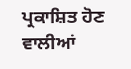ਪ੍ਰਕਾਸ਼ਿਤ ਹੋਣ ਵਾਲੀਆਂ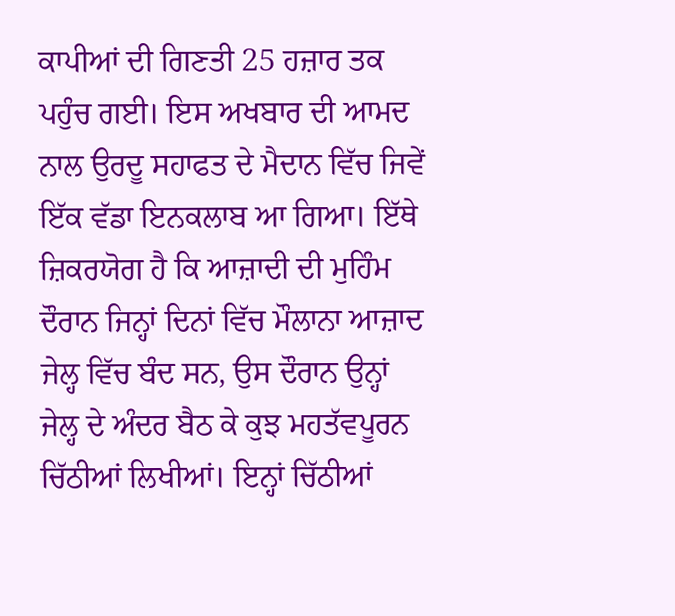ਕਾਪੀਆਂ ਦੀ ਗਿਣਤੀ 25 ਹਜ਼ਾਰ ਤਕ ਪਹੁੰਚ ਗਈ। ਇਸ ਅਖਬਾਰ ਦੀ ਆਮਦ ਨਾਲ ਉਰਦੂ ਸਹਾਫਤ ਦੇ ਮੈਦਾਨ ਵਿੱਚ ਜਿਵੇਂ ਇੱਕ ਵੱਡਾ ਇਨਕਲਾਬ ਆ ਗਿਆ। ਇੱਥੇ ਜ਼ਿਕਰਯੋਗ ਹੈ ਕਿ ਆਜ਼ਾਦੀ ਦੀ ਮੁਹਿੰਮ ਦੌਰਾਨ ਜਿਨ੍ਹਾਂ ਦਿਨਾਂ ਵਿੱਚ ਮੌਲਾਨਾ ਆਜ਼ਾਦ ਜੇਲ੍ਹ ਵਿੱਚ ਬੰਦ ਸਨ, ਉਸ ਦੌਰਾਨ ਉਨ੍ਹਾਂ ਜੇਲ੍ਹ ਦੇ ਅੰਦਰ ਬੈਠ ਕੇ ਕੁਝ ਮਹਤੱਵਪੂਰਨ ਚਿੱਠੀਆਂ ਲਿਖੀਆਂ। ਇਨ੍ਹਾਂ ਚਿੱਠੀਆਂ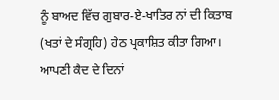ਨੂੰ ਬਾਅਦ ਵਿੱਚ ਗੁਬਾਰ-ਏ-ਖਾਤਿਰ ਨਾਂ ਦੀ ਕਿਤਾਬ (ਖਤਾਂ ਦੇ ਸੰਗ੍ਰਹਿ) ਹੇਠ ਪ੍ਰਕਾਸ਼ਿਤ ਕੀਤਾ ਗਿਆ। ਆਪਣੀ ਕੈਦ ਦੇ ਦਿਨਾਂ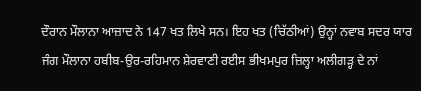ਦੌਰਾਨ ਮੌਲਾਨਾ ਆਜ਼ਾਦ ਨੇ 147 ਖਤ ਲਿਖੇ ਸਨ। ਇਹ ਖਤ (ਚਿੱਠੀਆਂ) ਉਨ੍ਹਾਂ ਨਵਾਬ ਸਦਰ ਯਾਰ ਜੰਗ ਮੌਲਾਨਾ ਹਬੀਬ-ਉਰ-ਰਹਿਮਾਨ ਸ਼ੇਰਵਾਣੀ ਰਈਸ ਭੀਖਮਪੁਰ ਜ਼ਿਲ੍ਹਾ ਅਲੀਗੜ੍ਹ ਦੇ ਨਾਂ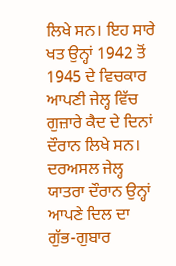ਲਿਖੇ ਸਨ। ਇਹ ਸਾਰੇ ਖਤ ਉਨ੍ਹਾਂ 1942 ਤੋਂ 1945 ਦੇ ਵਿਚਕਾਰ ਆਪਣੀ ਜੇਲ੍ਹ ਵਿੱਚ ਗੁਜ਼ਾਰੇ ਕੈਦ ਦੇ ਦਿਨਾਂ ਦੌਰਾਨ ਲਿਖੇ ਸਨ। ਦਰਅਸਲ ਜੇਲ੍ਹ ਯਾਤਰਾ ਦੌਰਾਨ ਉਨ੍ਹਾਂ ਆਪਣੇ ਦਿਲ ਦਾ ਗੁੱਭ-ਗੁਬਾਰ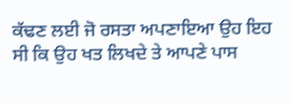ਕੱਢਣ ਲਈ ਜੋ ਰਸਤਾ ਅਪਣਾਇਆ ਉਹ ਇਹ ਸੀ ਕਿ ਉਹ ਖਤ ਲਿਖਦੇ ਤੇ ਆਪਣੇ ਪਾਸ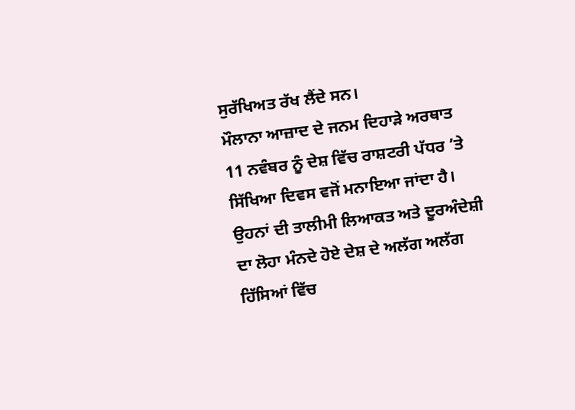ਸੁਰੱਖਿਅਤ ਰੱਖ ਲੈਂਦੇ ਸਨ।
ਮੌਲਾਨਾ ਆਜ਼ਾਦ ਦੇ ਜਨਮ ਦਿਹਾੜੇ ਅਰਥਾਤ 11 ਨਵੰਬਰ ਨੂੰ ਦੇਸ਼ ਵਿੱਚ ਰਾਸ਼ਟਰੀ ਪੱਧਰ ’ਤੇ ਸਿੱਖਿਆ ਦਿਵਸ ਵਜੋਂ ਮਨਾਇਆ ਜਾਂਦਾ ਹੈ। ਉਹਨਾਂ ਦੀ ਤਾਲੀਮੀ ਲਿਆਕਤ ਅਤੇ ਦੂਰਅੰਦੇਸ਼ੀ ਦਾ ਲੋਹਾ ਮੰਨਦੇ ਹੋਏ ਦੇਸ਼ ਦੇ ਅਲੱਗ ਅਲੱਗ ਹਿੱਸਿਆਂ ਵਿੱਚ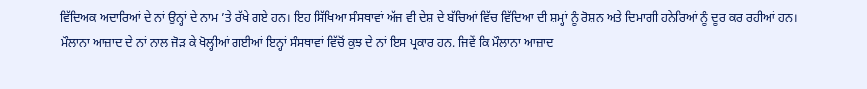ਵਿੱਦਿਅਕ ਅਦਾਰਿਆਂ ਦੇ ਨਾਂ ਉਨ੍ਹਾਂ ਦੇ ਨਾਮ ’ਤੇ ਰੱਖੇ ਗਏ ਹਨ। ਇਹ ਸਿੱਖਿਆ ਸੰਸਥਾਵਾਂ ਅੱਜ ਵੀ ਦੇਸ਼ ਦੇ ਬੱਚਿਆਂ ਵਿੱਚ ਵਿੱਦਿਆ ਦੀ ਸ਼ਮ੍ਹਾਂ ਨੂੰ ਰੋਸ਼ਨ ਅਤੇ ਦਿਮਾਗੀ ਹਨੇਰਿਆਂ ਨੂੰ ਦੂਰ ਕਰ ਰਹੀਆਂ ਹਨ। ਮੌਲਾਨਾ ਆਜ਼ਾਦ ਦੇ ਨਾਂ ਨਾਲ ਜੋੜ ਕੇ ਖੋਲ੍ਹੀਆਂ ਗਈਆਂ ਇਨ੍ਹਾਂ ਸੰਸਥਾਵਾਂ ਵਿੱਚੋਂ ਕੁਝ ਦੇ ਨਾਂ ਇਸ ਪ੍ਰਕਾਰ ਹਨ. ਜਿਵੇਂ ਕਿ ਮੌਲਾਨਾ ਆਜ਼ਾਦ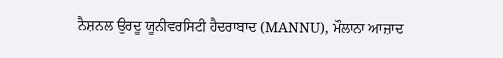ਨੈਸ਼ਨਲ ਉਰਦੂ ਯੂਨੀਵਰਸਿਟੀ ਹੈਦਰਾਬਾਦ (MANNU), ਮੌਲਾਨਾ ਆਜ਼ਾਦ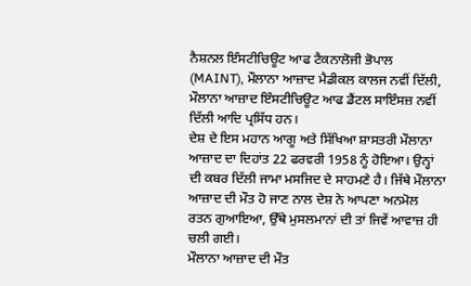ਨੈਸ਼ਨਲ ਇੰਸਟੀਚਿਊਟ ਆਫ ਟੈਕਨਾਲੋਜੀ ਭੋਪਾਲ (MAINT), ਮੌਲਾਨਾ ਆਜ਼ਾਦ ਮੈਡੀਕਲ ਕਾਲਜ ਨਵੀਂ ਦਿੱਲੀ, ਮੌਲਾਨਾ ਆਜ਼ਾਦ ਇੰਸਟੀਚਿਊਟ ਆਫ ਡੈਂਟਲ ਸਾਇੰਸਜ਼ ਨਵੀਂ ਦਿੱਲੀ ਆਦਿ ਪ੍ਰਸਿੱਧ ਹਨ।
ਦੇਸ਼ ਦੇ ਇਸ ਮਹਾਨ ਆਗੂ ਅਤੇ ਸਿੱਖਿਆ ਸ਼ਾਸਤਰੀ ਮੌਲਾਨਾ ਆਜ਼ਾਦ ਦਾ ਦਿਹਾਂਤ 22 ਫਰਵਰੀ 1958 ਨੂੰ ਹੋਇਆ। ਉਨ੍ਹਾਂ ਦੀ ਕਬਰ ਦਿੱਲੀ ਜਾਮਾ ਮਸਜਿਦ ਦੇ ਸਾਹਮਣੇ ਹੈ। ਜਿੱਥੇ ਮੌਲਾਨਾ ਆਜ਼ਾਦ ਦੀ ਮੌਤ ਹੋ ਜਾਣ ਨਾਲ ਦੇਸ਼ ਨੇ ਆਪਣਾ ਅਨਮੋਲ ਰਤਨ ਗੁਆਇਆ, ਉੱਥੇ ਮੁਸਲਮਾਨਾਂ ਦੀ ਤਾਂ ਜਿਵੇਂ ਆਵਾਜ਼ ਹੀ ਚਲੀ ਗਈ।
ਮੌਲਾਨਾ ਆਜ਼ਾਦ ਦੀ ਮੌਤ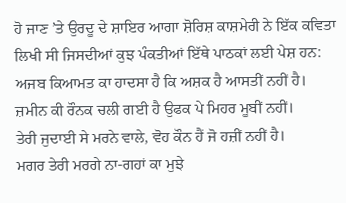ਹੋ ਜਾਣ ’ਤੇ ਉਰਦੂ ਦੇ ਸ਼ਾਇਰ ਆਗਾ ਸ਼ੋਰਿਸ਼ ਕਾਸ਼ਮੇਰੀ ਨੇ ਇੱਕ ਕਵਿਤਾ ਲਿਖੀ ਸੀ ਜਿਸਦੀਆਂ ਕੁਝ ਪੰਕਤੀਆਂ ਇੱਥੇ ਪਾਠਕਾਂ ਲਈ ਪੇਸ਼ ਹਨ:
ਅਜਬ ਕਿਆਮਤ ਕਾ ਹਾਦਸਾ ਹੈ ਕਿ ਅਸ਼ਕ ਹੈ ਆਸਤੀਂ ਨਹੀਂ ਹੈ।
ਜ਼ਮੀਨ ਕੀ ਰੌਨਕ ਚਲੀ ਗਈ ਹੈ ਉਫਕ ਪੇ ਮਿਹਰ ਮੂਬੀਂ ਨਹੀਂ।
ਤੇਰੀ ਜੁਦਾਈ ਸੇ ਮਰਨੇ ਵਾਲੇ, ਵੋਹ ਕੌਨ ਹੈਂ ਜੋ ਹਜ਼ੀਂ ਨਹੀਂ ਹੈ।
ਮਗਰ ਤੇਰੀ ਮਰਗੇ ਨਾ-ਗਹਾਂ ਕਾ ਮੁਝੇ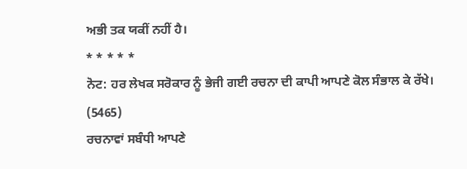ਅਭੀ ਤਕ ਯਕੀਂ ਨਹੀਂ ਹੈ।
* * * * *
ਨੋਟ: ਹਰ ਲੇਖਕ ਸਰੋਕਾਰ ਨੂੰ ਭੇਜੀ ਗਈ ਰਚਨਾ ਦੀ ਕਾਪੀ ਆਪਣੇ ਕੋਲ ਸੰਭਾਲ ਕੇ ਰੱਖੇ।
(5465)
ਰਚਨਾਵਾਂ ਸਬੰਧੀ ਆਪਣੇ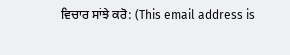ਵਿਚਾਰ ਸਾਂਝੇ ਕਰੋ: (This email address is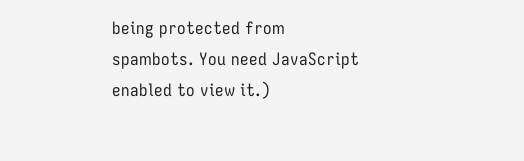being protected from spambots. You need JavaScript enabled to view it.)